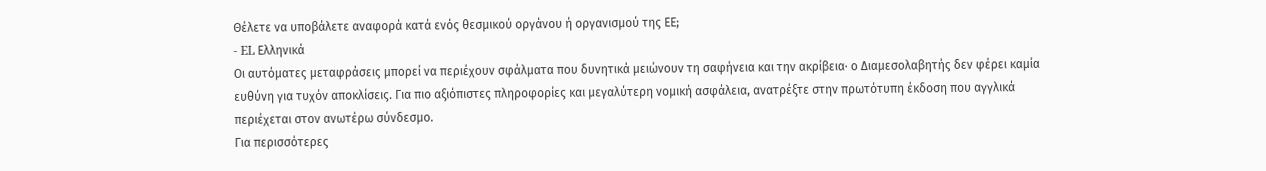Θέλετε να υποβάλετε αναφορά κατά ενός θεσμικού οργάνου ή οργανισμού της ΕΕ;
- EL Ελληνικά
Οι αυτόματες μεταφράσεις μπορεί να περιέχουν σφάλματα που δυνητικά μειώνουν τη σαφήνεια και την ακρίβεια· ο Διαμεσολαβητής δεν φέρει καμία ευθύνη για τυχόν αποκλίσεις. Για πιο αξιόπιστες πληροφορίες και μεγαλύτερη νομική ασφάλεια, ανατρέξτε στην πρωτότυπη έκδοση που αγγλικά περιέχεται στον ανωτέρω σύνδεσμο.
Για περισσότερες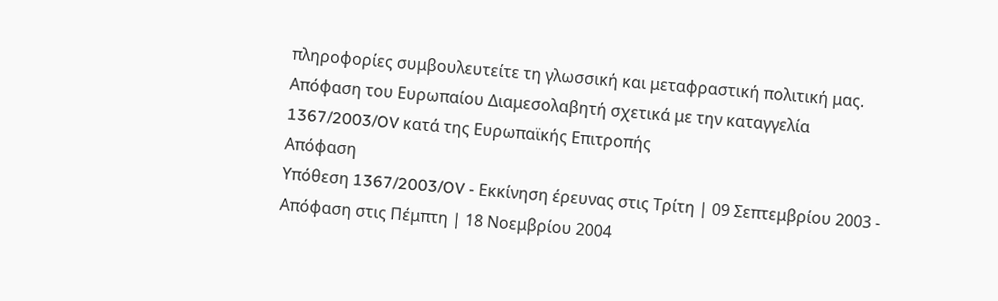πληροφορίες συμβουλευτείτε τη γλωσσική και μεταφραστική πολιτική μας.
Απόφαση του Ευρωπαίου Διαμεσολαβητή σχετικά με την καταγγελία 1367/2003/OV κατά της Ευρωπαϊκής Επιτροπής
Απόφαση
Υπόθεση 1367/2003/OV - Εκκίνηση έρευνας στις Τρίτη | 09 Σεπτεμβρίου 2003 - Απόφαση στις Πέμπτη | 18 Νοεμβρίου 2004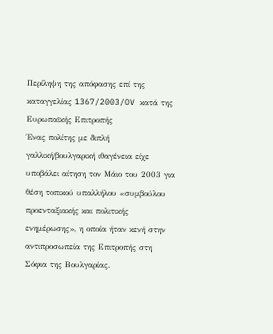Περίληψη της απόφασης επί της καταγγελίας 1367/2003/OV κατά της Ευρωπαϊκής Επιτροπής
Ένας πολίτης με διπλή γαλλική/βουλγαρική ιθαγένεια είχε υποβάλει αίτηση τον Μάιο του 2003 για θέση τοπικού υπαλλήλου «συμβούλου προενταξιακής και πολιτικής ενημέρωσης», η οποία ήταν κενή στην αντιπροσωπεία της Επιτροπής στη Σόφια της Βουλγαρίας.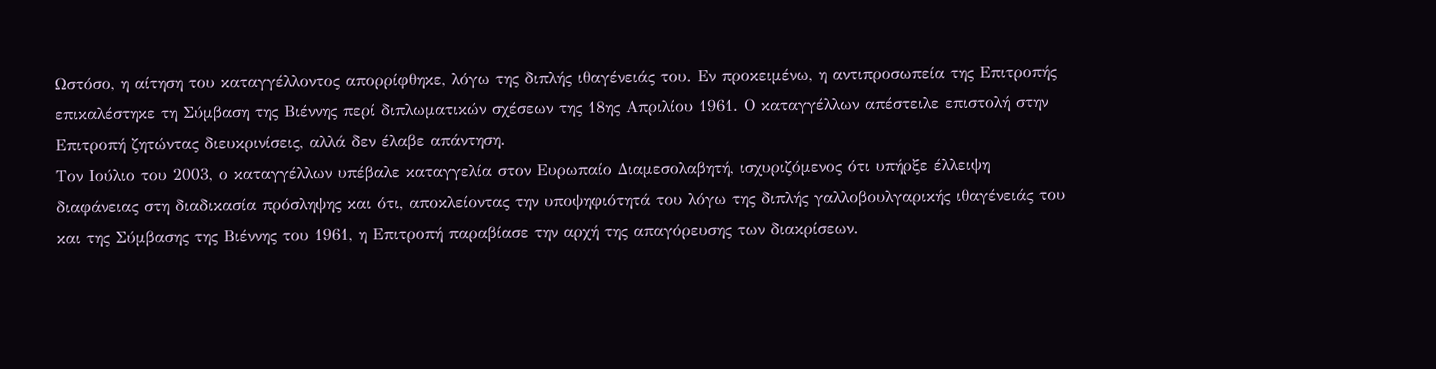Ωστόσο, η αίτηση του καταγγέλλοντος απορρίφθηκε, λόγω της διπλής ιθαγένειάς του. Εν προκειμένω, η αντιπροσωπεία της Επιτροπής επικαλέστηκε τη Σύμβαση της Βιέννης περί διπλωματικών σχέσεων της 18ης Απριλίου 1961. Ο καταγγέλλων απέστειλε επιστολή στην Επιτροπή ζητώντας διευκρινίσεις, αλλά δεν έλαβε απάντηση.
Τον Ιούλιο του 2003, ο καταγγέλλων υπέβαλε καταγγελία στον Ευρωπαίο Διαμεσολαβητή, ισχυριζόμενος ότι υπήρξε έλλειψη διαφάνειας στη διαδικασία πρόσληψης και ότι, αποκλείοντας την υποψηφιότητά του λόγω της διπλής γαλλοβουλγαρικής ιθαγένειάς του και της Σύμβασης της Βιέννης του 1961, η Επιτροπή παραβίασε την αρχή της απαγόρευσης των διακρίσεων.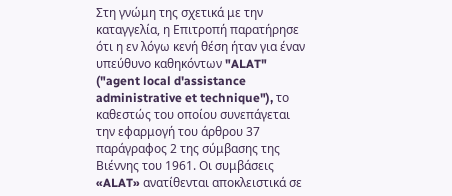Στη γνώμη της σχετικά με την καταγγελία, η Επιτροπή παρατήρησε ότι η εν λόγω κενή θέση ήταν για έναν υπεύθυνο καθηκόντων "ALAT" ("agent local d'assistance administrative et technique"), το καθεστώς του οποίου συνεπάγεται την εφαρμογή του άρθρου 37 παράγραφος 2 της σύμβασης της Βιέννης του 1961. Οι συμβάσεις «ALAT» ανατίθενται αποκλειστικά σε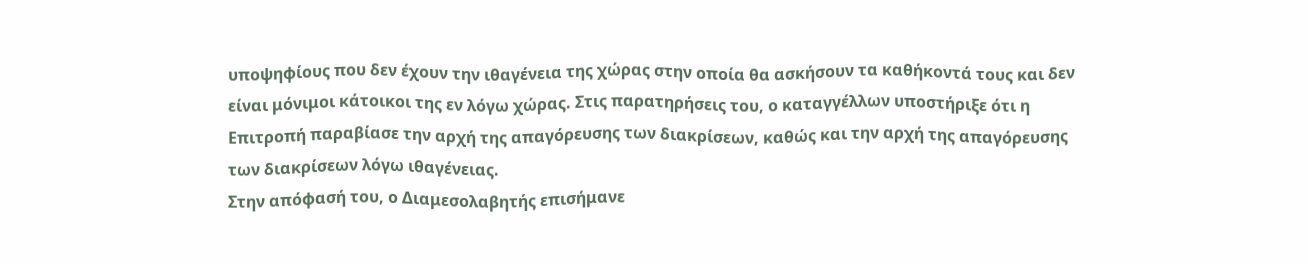υποψηφίους που δεν έχουν την ιθαγένεια της χώρας στην οποία θα ασκήσουν τα καθήκοντά τους και δεν είναι μόνιμοι κάτοικοι της εν λόγω χώρας. Στις παρατηρήσεις του, ο καταγγέλλων υποστήριξε ότι η Επιτροπή παραβίασε την αρχή της απαγόρευσης των διακρίσεων, καθώς και την αρχή της απαγόρευσης των διακρίσεων λόγω ιθαγένειας.
Στην απόφασή του, ο Διαμεσολαβητής επισήμανε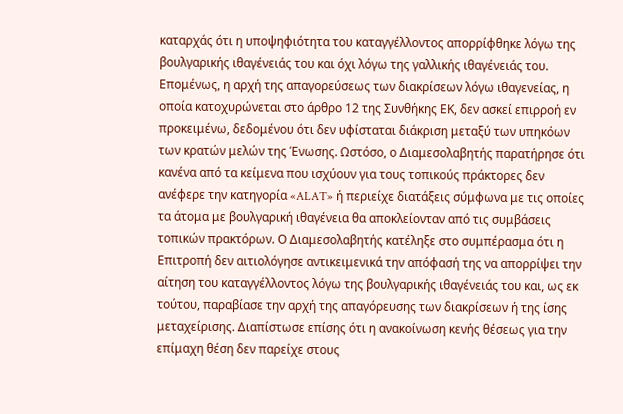καταρχάς ότι η υποψηφιότητα του καταγγέλλοντος απορρίφθηκε λόγω της βουλγαρικής ιθαγένειάς του και όχι λόγω της γαλλικής ιθαγένειάς του. Επομένως, η αρχή της απαγορεύσεως των διακρίσεων λόγω ιθαγενείας, η οποία κατοχυρώνεται στο άρθρο 12 της Συνθήκης ΕΚ, δεν ασκεί επιρροή εν προκειμένω, δεδομένου ότι δεν υφίσταται διάκριση μεταξύ των υπηκόων των κρατών μελών της Ένωσης. Ωστόσο, ο Διαμεσολαβητής παρατήρησε ότι κανένα από τα κείμενα που ισχύουν για τους τοπικούς πράκτορες δεν ανέφερε την κατηγορία «ALAT» ή περιείχε διατάξεις σύμφωνα με τις οποίες τα άτομα με βουλγαρική ιθαγένεια θα αποκλείονταν από τις συμβάσεις τοπικών πρακτόρων. Ο Διαμεσολαβητής κατέληξε στο συμπέρασμα ότι η Επιτροπή δεν αιτιολόγησε αντικειμενικά την απόφασή της να απορρίψει την αίτηση του καταγγέλλοντος λόγω της βουλγαρικής ιθαγένειάς του και, ως εκ τούτου, παραβίασε την αρχή της απαγόρευσης των διακρίσεων ή της ίσης μεταχείρισης. Διαπίστωσε επίσης ότι η ανακοίνωση κενής θέσεως για την επίμαχη θέση δεν παρείχε στους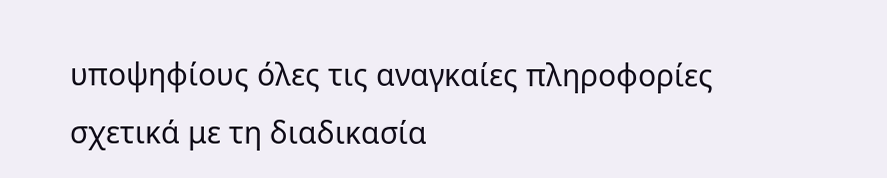υποψηφίους όλες τις αναγκαίες πληροφορίες σχετικά με τη διαδικασία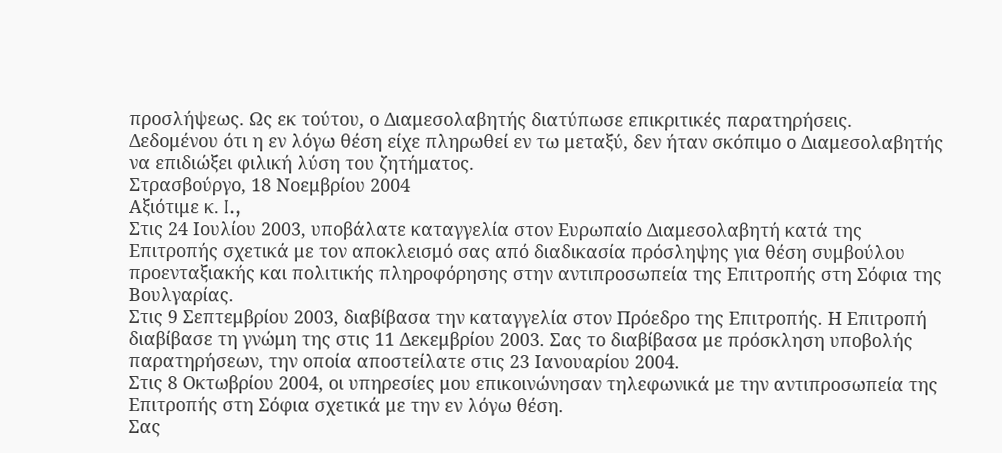προσλήψεως. Ως εκ τούτου, ο Διαμεσολαβητής διατύπωσε επικριτικές παρατηρήσεις.
Δεδομένου ότι η εν λόγω θέση είχε πληρωθεί εν τω μεταξύ, δεν ήταν σκόπιμο ο Διαμεσολαβητής να επιδιώξει φιλική λύση του ζητήματος.
Στρασβούργο, 18 Νοεμβρίου 2004
Αξιότιμε κ. I.,
Στις 24 Ιουλίου 2003, υποβάλατε καταγγελία στον Ευρωπαίο Διαμεσολαβητή κατά της Επιτροπής σχετικά με τον αποκλεισμό σας από διαδικασία πρόσληψης για θέση συμβούλου προενταξιακής και πολιτικής πληροφόρησης στην αντιπροσωπεία της Επιτροπής στη Σόφια της Βουλγαρίας.
Στις 9 Σεπτεμβρίου 2003, διαβίβασα την καταγγελία στον Πρόεδρο της Επιτροπής. Η Επιτροπή διαβίβασε τη γνώμη της στις 11 Δεκεμβρίου 2003. Σας το διαβίβασα με πρόσκληση υποβολής παρατηρήσεων, την οποία αποστείλατε στις 23 Ιανουαρίου 2004.
Στις 8 Οκτωβρίου 2004, οι υπηρεσίες μου επικοινώνησαν τηλεφωνικά με την αντιπροσωπεία της Επιτροπής στη Σόφια σχετικά με την εν λόγω θέση.
Σας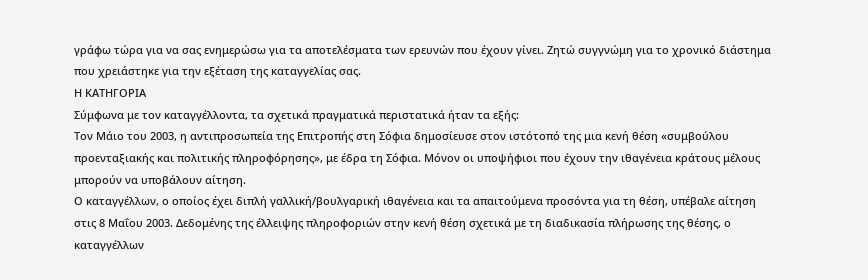γράφω τώρα για να σας ενημερώσω για τα αποτελέσματα των ερευνών που έχουν γίνει. Ζητώ συγγνώμη για το χρονικό διάστημα που χρειάστηκε για την εξέταση της καταγγελίας σας.
Η ΚΑΤΗΓΟΡΙΑ
Σύμφωνα με τον καταγγέλλοντα, τα σχετικά πραγματικά περιστατικά ήταν τα εξής:
Τον Μάιο του 2003, η αντιπροσωπεία της Επιτροπής στη Σόφια δημοσίευσε στον ιστότοπό της μια κενή θέση «συμβούλου προενταξιακής και πολιτικής πληροφόρησης», με έδρα τη Σόφια. Μόνον οι υποψήφιοι που έχουν την ιθαγένεια κράτους μέλους μπορούν να υποβάλουν αίτηση.
Ο καταγγέλλων, ο οποίος έχει διπλή γαλλική/βουλγαρική ιθαγένεια και τα απαιτούμενα προσόντα για τη θέση, υπέβαλε αίτηση στις 8 Μαΐου 2003. Δεδομένης της έλλειψης πληροφοριών στην κενή θέση σχετικά με τη διαδικασία πλήρωσης της θέσης, ο καταγγέλλων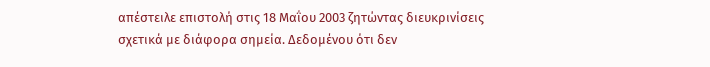απέστειλε επιστολή στις 18 Μαΐου 2003 ζητώντας διευκρινίσεις σχετικά με διάφορα σημεία. Δεδομένου ότι δεν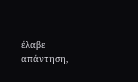έλαβε απάντηση,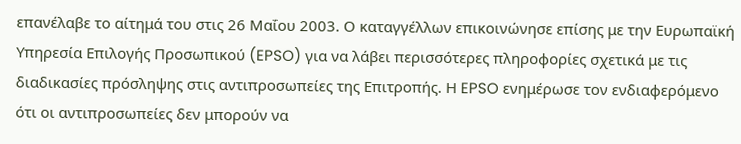επανέλαβε το αίτημά του στις 26 Μαΐου 2003. Ο καταγγέλλων επικοινώνησε επίσης με την Ευρωπαϊκή Υπηρεσία Επιλογής Προσωπικού (EPSO) για να λάβει περισσότερες πληροφορίες σχετικά με τις διαδικασίες πρόσληψης στις αντιπροσωπείες της Επιτροπής. Η EPSO ενημέρωσε τον ενδιαφερόμενο ότι οι αντιπροσωπείες δεν μπορούν να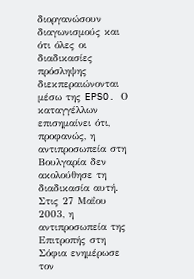διοργανώσουν διαγωνισμούς και ότι όλες οι διαδικασίες πρόσληψης διεκπεραιώνονται μέσω της EPSO. Ο καταγγέλλων επισημαίνει ότι, προφανώς, η αντιπροσωπεία στη Βουλγαρία δεν ακολούθησε τη διαδικασία αυτή.
Στις 27 Μαΐου 2003, η αντιπροσωπεία της Επιτροπής στη Σόφια ενημέρωσε τον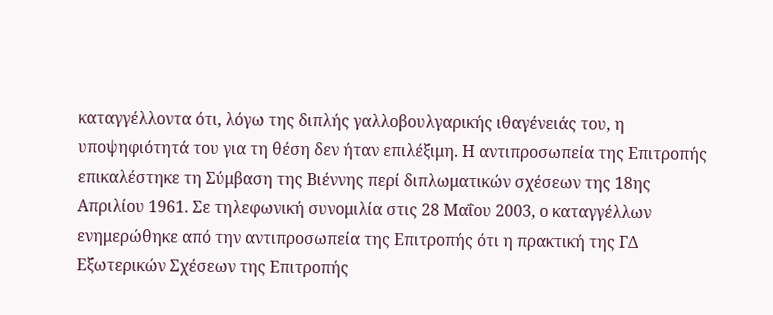καταγγέλλοντα ότι, λόγω της διπλής γαλλοβουλγαρικής ιθαγένειάς του, η υποψηφιότητά του για τη θέση δεν ήταν επιλέξιμη. Η αντιπροσωπεία της Επιτροπής επικαλέστηκε τη Σύμβαση της Βιέννης περί διπλωματικών σχέσεων της 18ης Απριλίου 1961. Σε τηλεφωνική συνομιλία στις 28 Μαΐου 2003, ο καταγγέλλων ενημερώθηκε από την αντιπροσωπεία της Επιτροπής ότι η πρακτική της ΓΔ Εξωτερικών Σχέσεων της Επιτροπής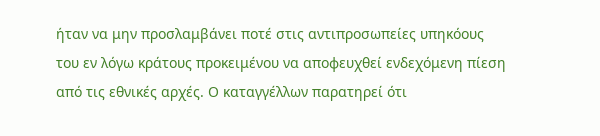ήταν να μην προσλαμβάνει ποτέ στις αντιπροσωπείες υπηκόους του εν λόγω κράτους προκειμένου να αποφευχθεί ενδεχόμενη πίεση από τις εθνικές αρχές. Ο καταγγέλλων παρατηρεί ότι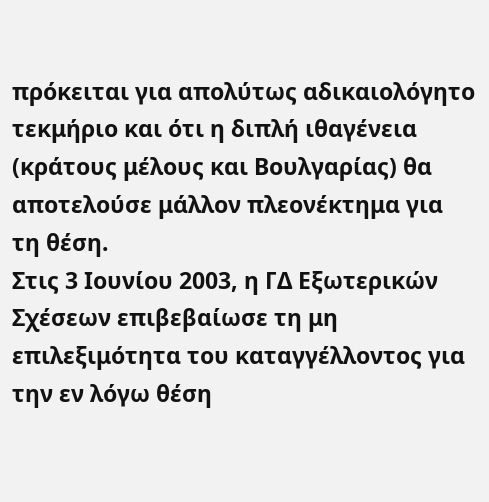πρόκειται για απολύτως αδικαιολόγητο τεκμήριο και ότι η διπλή ιθαγένεια (κράτους μέλους και Βουλγαρίας) θα αποτελούσε μάλλον πλεονέκτημα για τη θέση.
Στις 3 Ιουνίου 2003, η ΓΔ Εξωτερικών Σχέσεων επιβεβαίωσε τη μη επιλεξιμότητα του καταγγέλλοντος για την εν λόγω θέση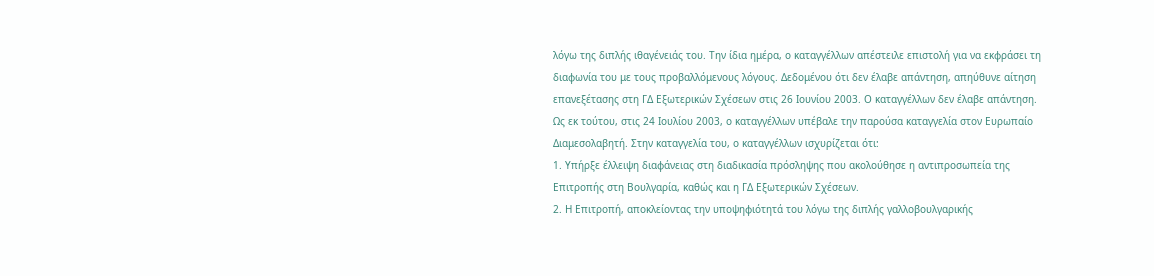λόγω της διπλής ιθαγένειάς του. Την ίδια ημέρα, ο καταγγέλλων απέστειλε επιστολή για να εκφράσει τη διαφωνία του με τους προβαλλόμενους λόγους. Δεδομένου ότι δεν έλαβε απάντηση, απηύθυνε αίτηση επανεξέτασης στη ΓΔ Εξωτερικών Σχέσεων στις 26 Ιουνίου 2003. Ο καταγγέλλων δεν έλαβε απάντηση.
Ως εκ τούτου, στις 24 Ιουλίου 2003, ο καταγγέλλων υπέβαλε την παρούσα καταγγελία στον Ευρωπαίο Διαμεσολαβητή. Στην καταγγελία του, ο καταγγέλλων ισχυρίζεται ότι:
1. Υπήρξε έλλειψη διαφάνειας στη διαδικασία πρόσληψης που ακολούθησε η αντιπροσωπεία της Επιτροπής στη Βουλγαρία, καθώς και η ΓΔ Εξωτερικών Σχέσεων.
2. Η Επιτροπή, αποκλείοντας την υποψηφιότητά του λόγω της διπλής γαλλοβουλγαρικής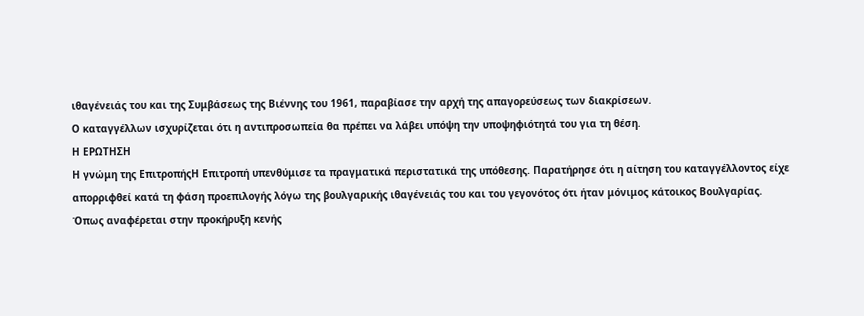ιθαγένειάς του και της Συμβάσεως της Βιέννης του 1961, παραβίασε την αρχή της απαγορεύσεως των διακρίσεων.
Ο καταγγέλλων ισχυρίζεται ότι η αντιπροσωπεία θα πρέπει να λάβει υπόψη την υποψηφιότητά του για τη θέση.
Η ΕΡΩΤΗΣΗ
Η γνώμη της ΕπιτροπήςΗ Επιτροπή υπενθύμισε τα πραγματικά περιστατικά της υπόθεσης. Παρατήρησε ότι η αίτηση του καταγγέλλοντος είχε απορριφθεί κατά τη φάση προεπιλογής λόγω της βουλγαρικής ιθαγένειάς του και του γεγονότος ότι ήταν μόνιμος κάτοικος Βουλγαρίας. Όπως αναφέρεται στην προκήρυξη κενής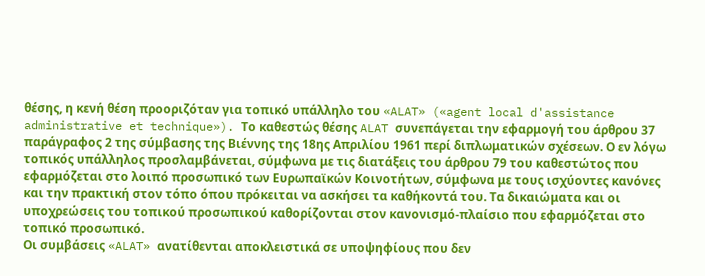θέσης, η κενή θέση προοριζόταν για τοπικό υπάλληλο του «ALAT» («agent local d'assistance administrative et technique»). Το καθεστώς θέσης ALAT συνεπάγεται την εφαρμογή του άρθρου 37 παράγραφος 2 της σύμβασης της Βιέννης της 18ης Απριλίου 1961 περί διπλωματικών σχέσεων. Ο εν λόγω τοπικός υπάλληλος προσλαμβάνεται, σύμφωνα με τις διατάξεις του άρθρου 79 του καθεστώτος που εφαρμόζεται στο λοιπό προσωπικό των Ευρωπαϊκών Κοινοτήτων, σύμφωνα με τους ισχύοντες κανόνες και την πρακτική στον τόπο όπου πρόκειται να ασκήσει τα καθήκοντά του. Τα δικαιώματα και οι υποχρεώσεις του τοπικού προσωπικού καθορίζονται στον κανονισμό-πλαίσιο που εφαρμόζεται στο τοπικό προσωπικό.
Οι συμβάσεις «ALAT» ανατίθενται αποκλειστικά σε υποψηφίους που δεν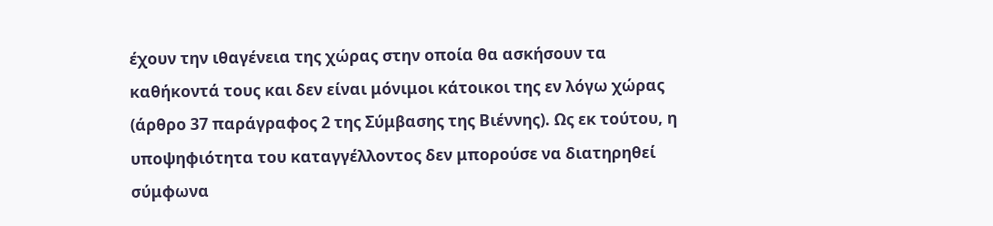έχουν την ιθαγένεια της χώρας στην οποία θα ασκήσουν τα καθήκοντά τους και δεν είναι μόνιμοι κάτοικοι της εν λόγω χώρας (άρθρο 37 παράγραφος 2 της Σύμβασης της Βιέννης). Ως εκ τούτου, η υποψηφιότητα του καταγγέλλοντος δεν μπορούσε να διατηρηθεί σύμφωνα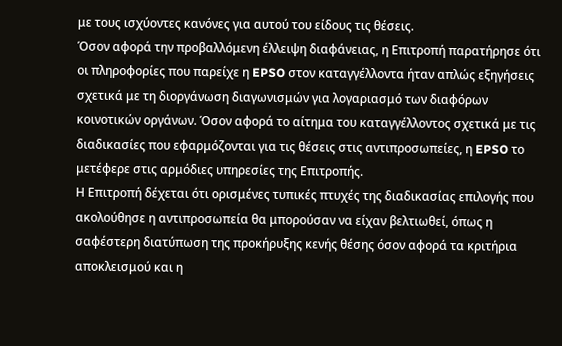με τους ισχύοντες κανόνες για αυτού του είδους τις θέσεις.
Όσον αφορά την προβαλλόμενη έλλειψη διαφάνειας, η Επιτροπή παρατήρησε ότι οι πληροφορίες που παρείχε η EPSO στον καταγγέλλοντα ήταν απλώς εξηγήσεις σχετικά με τη διοργάνωση διαγωνισμών για λογαριασμό των διαφόρων κοινοτικών οργάνων. Όσον αφορά το αίτημα του καταγγέλλοντος σχετικά με τις διαδικασίες που εφαρμόζονται για τις θέσεις στις αντιπροσωπείες, η EPSO το μετέφερε στις αρμόδιες υπηρεσίες της Επιτροπής.
Η Επιτροπή δέχεται ότι ορισμένες τυπικές πτυχές της διαδικασίας επιλογής που ακολούθησε η αντιπροσωπεία θα μπορούσαν να είχαν βελτιωθεί, όπως η σαφέστερη διατύπωση της προκήρυξης κενής θέσης όσον αφορά τα κριτήρια αποκλεισμού και η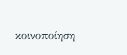κοινοποίηση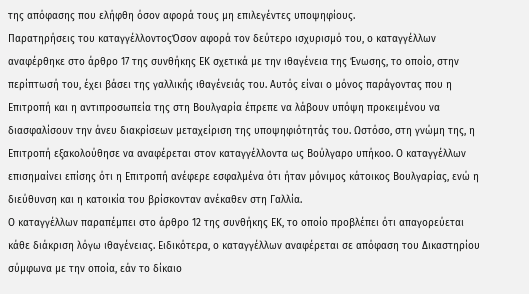της απόφασης που ελήφθη όσον αφορά τους μη επιλεγέντες υποψηφίους.
Παρατηρήσεις του καταγγέλλοντοςΌσον αφορά τον δεύτερο ισχυρισμό του, ο καταγγέλλων αναφέρθηκε στο άρθρο 17 της συνθήκης ΕΚ σχετικά με την ιθαγένεια της Ένωσης, το οποίο, στην περίπτωσή του, έχει βάσει της γαλλικής ιθαγένειάς του. Αυτός είναι ο μόνος παράγοντας που η Επιτροπή και η αντιπροσωπεία της στη Βουλγαρία έπρεπε να λάβουν υπόψη προκειμένου να διασφαλίσουν την άνευ διακρίσεων μεταχείριση της υποψηφιότητάς του. Ωστόσο, στη γνώμη της, η Επιτροπή εξακολούθησε να αναφέρεται στον καταγγέλλοντα ως Βούλγαρο υπήκοο. Ο καταγγέλλων επισημαίνει επίσης ότι η Επιτροπή ανέφερε εσφαλμένα ότι ήταν μόνιμος κάτοικος Βουλγαρίας, ενώ η διεύθυνση και η κατοικία του βρίσκονταν ανέκαθεν στη Γαλλία.
Ο καταγγέλλων παραπέμπει στο άρθρο 12 της συνθήκης ΕΚ, το οποίο προβλέπει ότι απαγορεύεται κάθε διάκριση λόγω ιθαγένειας. Ειδικότερα, ο καταγγέλλων αναφέρεται σε απόφαση του Δικαστηρίου σύμφωνα με την οποία, εάν το δίκαιο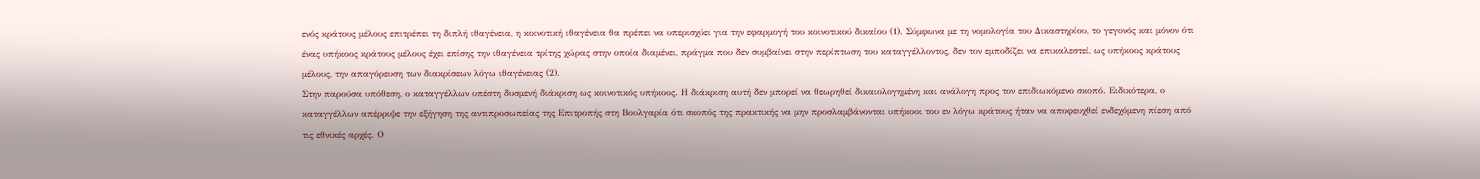ενός κράτους μέλους επιτρέπει τη διπλή ιθαγένεια, η κοινοτική ιθαγένεια θα πρέπει να υπερισχύει για την εφαρμογή του κοινοτικού δικαίου (1). Σύμφωνα με τη νομολογία του Δικαστηρίου, το γεγονός και μόνον ότι ένας υπήκοος κράτους μέλους έχει επίσης την ιθαγένεια τρίτης χώρας στην οποία διαμένει, πράγμα που δεν συμβαίνει στην περίπτωση του καταγγέλλοντος, δεν τον εμποδίζει να επικαλεστεί, ως υπήκοος κράτους μέλους, την απαγόρευση των διακρίσεων λόγω ιθαγένειας (2).
Στην παρούσα υπόθεση, ο καταγγέλλων υπέστη δυσμενή διάκριση ως κοινοτικός υπήκοος. Η διάκριση αυτή δεν μπορεί να θεωρηθεί δικαιολογημένη και ανάλογη προς τον επιδιωκόμενο σκοπό. Ειδικότερα, ο καταγγέλλων απέρριψε την εξήγηση της αντιπροσωπείας της Επιτροπής στη Βουλγαρία ότι σκοπός της πρακτικής να μην προσλαμβάνονται υπήκοοι του εν λόγω κράτους ήταν να αποφευχθεί ενδεχόμενη πίεση από τις εθνικές αρχές. Ο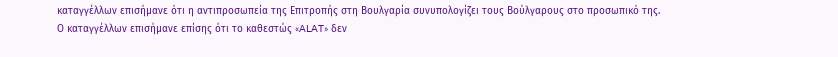καταγγέλλων επισήμανε ότι η αντιπροσωπεία της Επιτροπής στη Βουλγαρία συνυπολογίζει τους Βούλγαρους στο προσωπικό της.
Ο καταγγέλλων επισήμανε επίσης ότι το καθεστώς «ALAT» δεν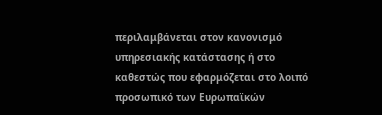περιλαμβάνεται στον κανονισμό υπηρεσιακής κατάστασης ή στο καθεστώς που εφαρμόζεται στο λοιπό προσωπικό των Ευρωπαϊκών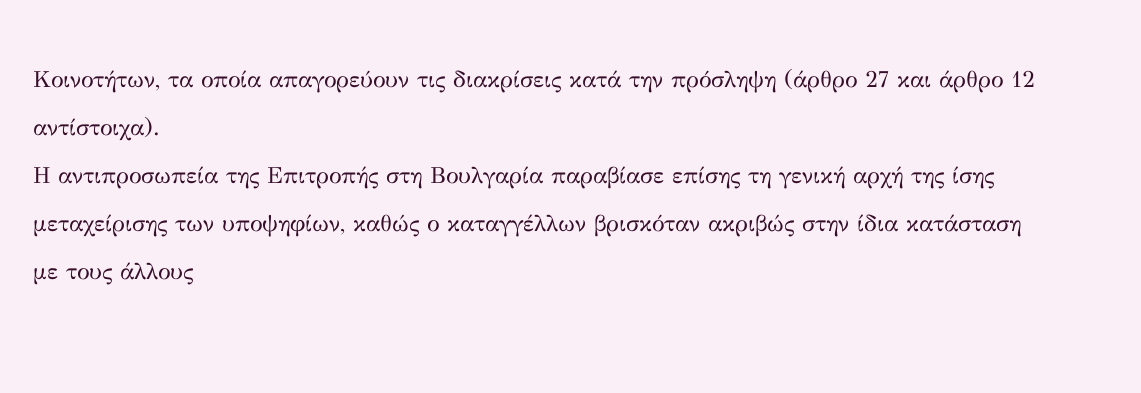Κοινοτήτων, τα οποία απαγορεύουν τις διακρίσεις κατά την πρόσληψη (άρθρο 27 και άρθρο 12 αντίστοιχα).
Η αντιπροσωπεία της Επιτροπής στη Βουλγαρία παραβίασε επίσης τη γενική αρχή της ίσης μεταχείρισης των υποψηφίων, καθώς ο καταγγέλλων βρισκόταν ακριβώς στην ίδια κατάσταση με τους άλλους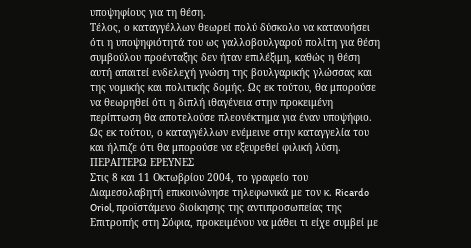υποψηφίους για τη θέση.
Τέλος, ο καταγγέλλων θεωρεί πολύ δύσκολο να κατανοήσει ότι η υποψηφιότητά του ως γαλλοβουλγαρού πολίτη για θέση συμβούλου προένταξης δεν ήταν επιλέξιμη, καθώς η θέση αυτή απαιτεί ενδελεχή γνώση της βουλγαρικής γλώσσας και της νομικής και πολιτικής δομής. Ως εκ τούτου, θα μπορούσε να θεωρηθεί ότι η διπλή ιθαγένεια στην προκειμένη περίπτωση θα αποτελούσε πλεονέκτημα για έναν υποψήφιο.
Ως εκ τούτου, ο καταγγέλλων ενέμεινε στην καταγγελία του και ήλπιζε ότι θα μπορούσε να εξευρεθεί φιλική λύση.
ΠΕΡΑΙΤΕΡΩ ΕΡΕΥΝΕΣ
Στις 8 και 11 Οκτωβρίου 2004, το γραφείο του Διαμεσολαβητή επικοινώνησε τηλεφωνικά με τον κ. Ricardo Oriol, προϊστάμενο διοίκησης της αντιπροσωπείας της Επιτροπής στη Σόφια, προκειμένου να μάθει τι είχε συμβεί με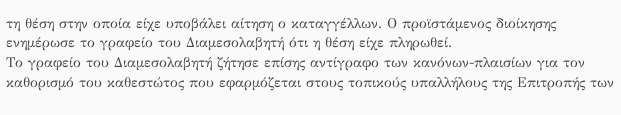τη θέση στην οποία είχε υποβάλει αίτηση ο καταγγέλλων. Ο προϊστάμενος διοίκησης ενημέρωσε το γραφείο του Διαμεσολαβητή ότι η θέση είχε πληρωθεί.
Το γραφείο του Διαμεσολαβητή ζήτησε επίσης αντίγραφο των κανόνων-πλαισίων για τον καθορισμό του καθεστώτος που εφαρμόζεται στους τοπικούς υπαλλήλους της Επιτροπής των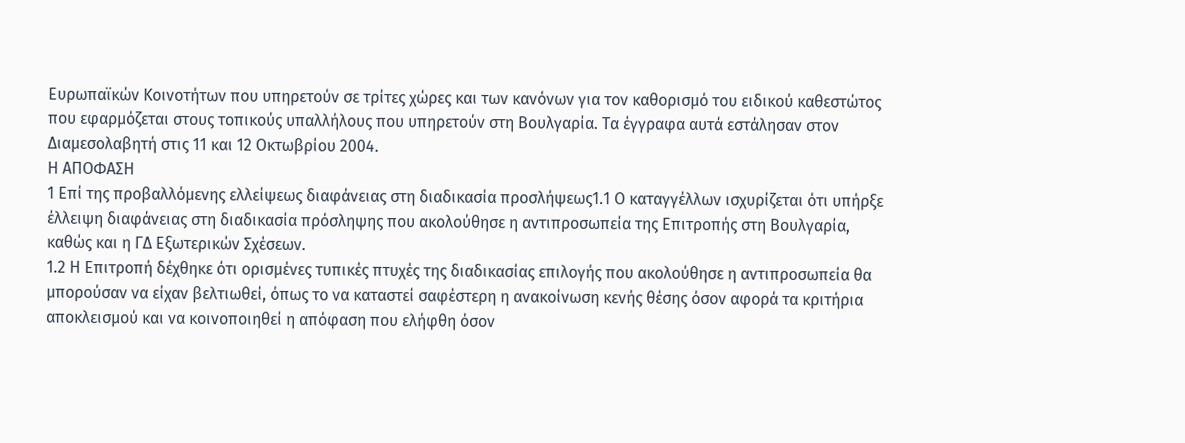Ευρωπαϊκών Κοινοτήτων που υπηρετούν σε τρίτες χώρες και των κανόνων για τον καθορισμό του ειδικού καθεστώτος που εφαρμόζεται στους τοπικούς υπαλλήλους που υπηρετούν στη Βουλγαρία. Τα έγγραφα αυτά εστάλησαν στον Διαμεσολαβητή στις 11 και 12 Οκτωβρίου 2004.
Η ΑΠΟΦΑΣΗ
1 Επί της προβαλλόμενης ελλείψεως διαφάνειας στη διαδικασία προσλήψεως1.1 Ο καταγγέλλων ισχυρίζεται ότι υπήρξε έλλειψη διαφάνειας στη διαδικασία πρόσληψης που ακολούθησε η αντιπροσωπεία της Επιτροπής στη Βουλγαρία, καθώς και η ΓΔ Εξωτερικών Σχέσεων.
1.2 Η Επιτροπή δέχθηκε ότι ορισμένες τυπικές πτυχές της διαδικασίας επιλογής που ακολούθησε η αντιπροσωπεία θα μπορούσαν να είχαν βελτιωθεί, όπως το να καταστεί σαφέστερη η ανακοίνωση κενής θέσης όσον αφορά τα κριτήρια αποκλεισμού και να κοινοποιηθεί η απόφαση που ελήφθη όσον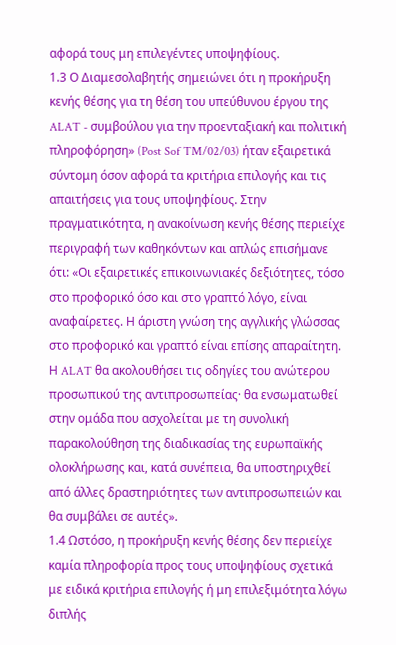αφορά τους μη επιλεγέντες υποψηφίους.
1.3 Ο Διαμεσολαβητής σημειώνει ότι η προκήρυξη κενής θέσης για τη θέση του υπεύθυνου έργου της ALAT - συμβούλου για την προενταξιακή και πολιτική πληροφόρηση» (Post Sof TM/02/03) ήταν εξαιρετικά σύντομη όσον αφορά τα κριτήρια επιλογής και τις απαιτήσεις για τους υποψηφίους. Στην πραγματικότητα, η ανακοίνωση κενής θέσης περιείχε περιγραφή των καθηκόντων και απλώς επισήμανε ότι: «Οι εξαιρετικές επικοινωνιακές δεξιότητες, τόσο στο προφορικό όσο και στο γραπτό λόγο, είναι αναφαίρετες. Η άριστη γνώση της αγγλικής γλώσσας στο προφορικό και γραπτό είναι επίσης απαραίτητη. Η ALAT θα ακολουθήσει τις οδηγίες του ανώτερου προσωπικού της αντιπροσωπείας· θα ενσωματωθεί στην ομάδα που ασχολείται με τη συνολική παρακολούθηση της διαδικασίας της ευρωπαϊκής ολοκλήρωσης και, κατά συνέπεια, θα υποστηριχθεί από άλλες δραστηριότητες των αντιπροσωπειών και θα συμβάλει σε αυτές».
1.4 Ωστόσο, η προκήρυξη κενής θέσης δεν περιείχε καμία πληροφορία προς τους υποψηφίους σχετικά με ειδικά κριτήρια επιλογής ή μη επιλεξιμότητα λόγω διπλής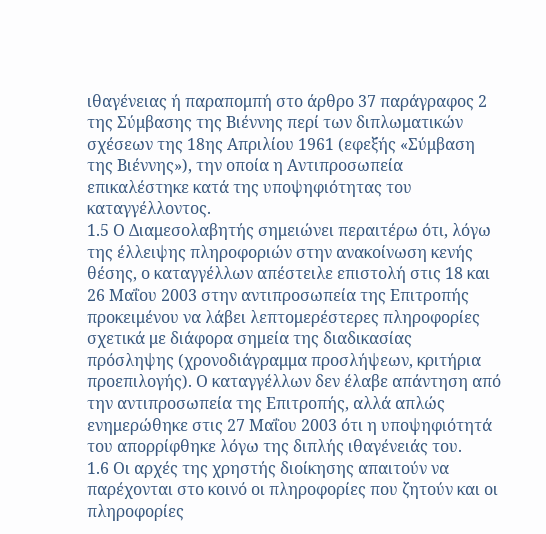ιθαγένειας ή παραπομπή στο άρθρο 37 παράγραφος 2 της Σύμβασης της Βιέννης περί των διπλωματικών σχέσεων της 18ης Απριλίου 1961 (εφεξής «Σύμβαση της Βιέννης»), την οποία η Αντιπροσωπεία επικαλέστηκε κατά της υποψηφιότητας του καταγγέλλοντος.
1.5 Ο Διαμεσολαβητής σημειώνει περαιτέρω ότι, λόγω της έλλειψης πληροφοριών στην ανακοίνωση κενής θέσης, ο καταγγέλλων απέστειλε επιστολή στις 18 και 26 Μαΐου 2003 στην αντιπροσωπεία της Επιτροπής προκειμένου να λάβει λεπτομερέστερες πληροφορίες σχετικά με διάφορα σημεία της διαδικασίας πρόσληψης (χρονοδιάγραμμα προσλήψεων, κριτήρια προεπιλογής). Ο καταγγέλλων δεν έλαβε απάντηση από την αντιπροσωπεία της Επιτροπής, αλλά απλώς ενημερώθηκε στις 27 Μαΐου 2003 ότι η υποψηφιότητά του απορρίφθηκε λόγω της διπλής ιθαγένειάς του.
1.6 Οι αρχές της χρηστής διοίκησης απαιτούν να παρέχονται στο κοινό οι πληροφορίες που ζητούν και οι πληροφορίες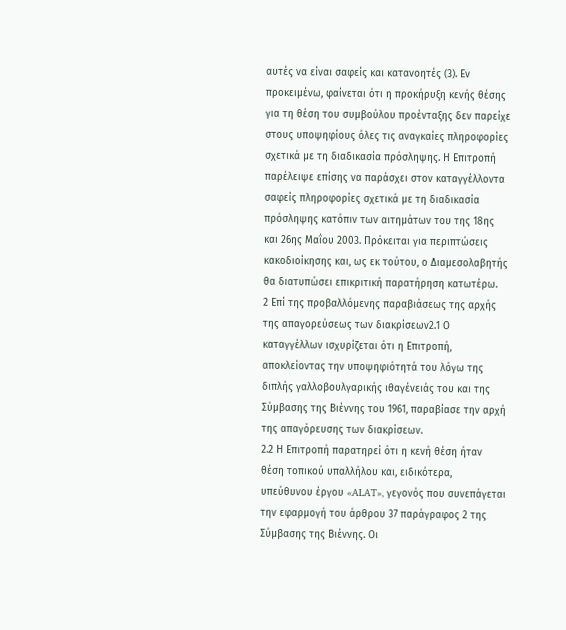αυτές να είναι σαφείς και κατανοητές (3). Εν προκειμένω, φαίνεται ότι η προκήρυξη κενής θέσης για τη θέση του συμβούλου προένταξης δεν παρείχε στους υποψηφίους όλες τις αναγκαίες πληροφορίες σχετικά με τη διαδικασία πρόσληψης. Η Επιτροπή παρέλειψε επίσης να παράσχει στον καταγγέλλοντα σαφείς πληροφορίες σχετικά με τη διαδικασία πρόσληψης κατόπιν των αιτημάτων του της 18ης και 26ης Μαΐου 2003. Πρόκειται για περιπτώσεις κακοδιοίκησης και, ως εκ τούτου, ο Διαμεσολαβητής θα διατυπώσει επικριτική παρατήρηση κατωτέρω.
2 Επί της προβαλλόμενης παραβιάσεως της αρχής της απαγορεύσεως των διακρίσεων2.1 Ο καταγγέλλων ισχυρίζεται ότι η Επιτροπή, αποκλείοντας την υποψηφιότητά του λόγω της διπλής γαλλοβουλγαρικής ιθαγένειάς του και της Σύμβασης της Βιέννης του 1961, παραβίασε την αρχή της απαγόρευσης των διακρίσεων.
2.2 Η Επιτροπή παρατηρεί ότι η κενή θέση ήταν θέση τοπικού υπαλλήλου και, ειδικότερα, υπεύθυνου έργου «ALAT», γεγονός που συνεπάγεται την εφαρμογή του άρθρου 37 παράγραφος 2 της Σύμβασης της Βιέννης. Οι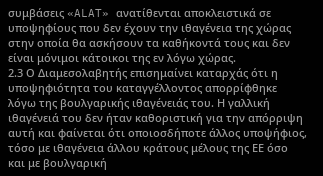συμβάσεις «ALAT» ανατίθενται αποκλειστικά σε υποψηφίους που δεν έχουν την ιθαγένεια της χώρας στην οποία θα ασκήσουν τα καθήκοντά τους και δεν είναι μόνιμοι κάτοικοι της εν λόγω χώρας.
2.3 Ο Διαμεσολαβητής επισημαίνει καταρχάς ότι η υποψηφιότητα του καταγγέλλοντος απορρίφθηκε λόγω της βουλγαρικής ιθαγένειάς του. Η γαλλική ιθαγένειά του δεν ήταν καθοριστική για την απόρριψη αυτή και φαίνεται ότι οποιοσδήποτε άλλος υποψήφιος, τόσο με ιθαγένεια άλλου κράτους μέλους της ΕΕ όσο και με βουλγαρική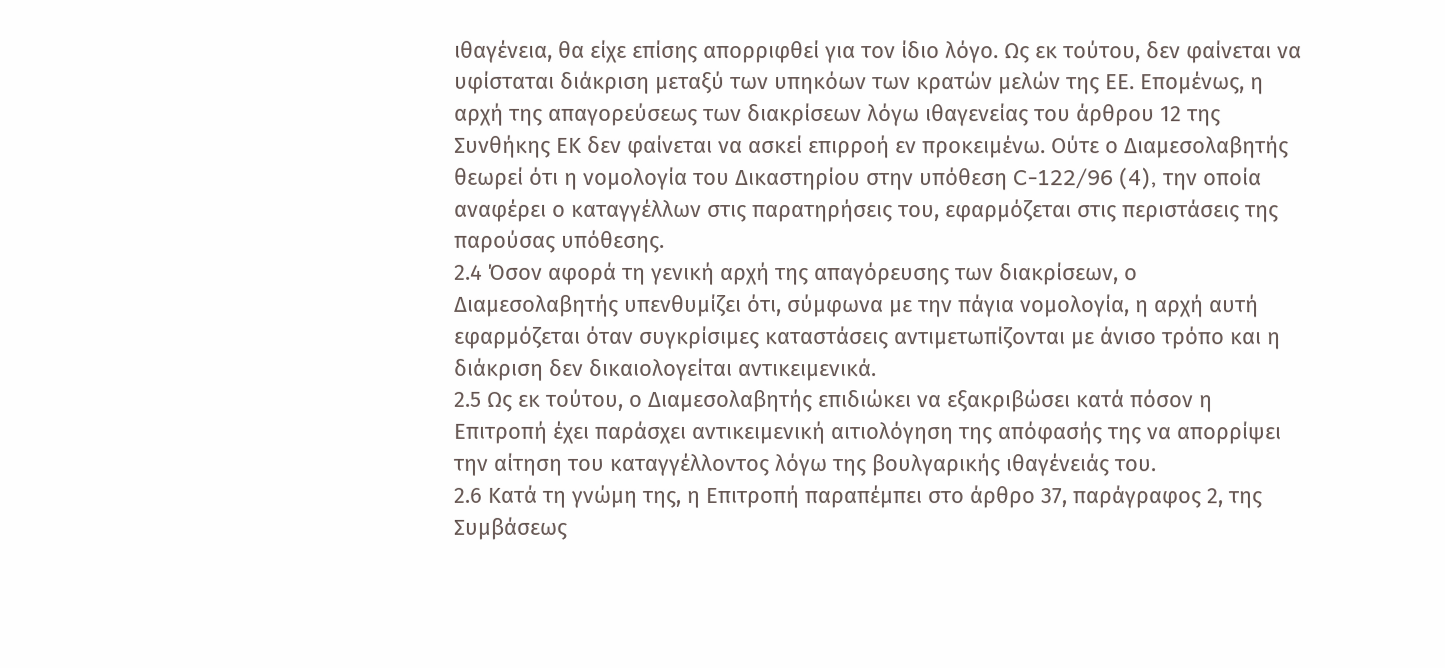ιθαγένεια, θα είχε επίσης απορριφθεί για τον ίδιο λόγο. Ως εκ τούτου, δεν φαίνεται να υφίσταται διάκριση μεταξύ των υπηκόων των κρατών μελών της ΕΕ. Επομένως, η αρχή της απαγορεύσεως των διακρίσεων λόγω ιθαγενείας του άρθρου 12 της Συνθήκης ΕΚ δεν φαίνεται να ασκεί επιρροή εν προκειμένω. Ούτε ο Διαμεσολαβητής θεωρεί ότι η νομολογία του Δικαστηρίου στην υπόθεση C-122/96 (4), την οποία αναφέρει ο καταγγέλλων στις παρατηρήσεις του, εφαρμόζεται στις περιστάσεις της παρούσας υπόθεσης.
2.4 Όσον αφορά τη γενική αρχή της απαγόρευσης των διακρίσεων, ο Διαμεσολαβητής υπενθυμίζει ότι, σύμφωνα με την πάγια νομολογία, η αρχή αυτή εφαρμόζεται όταν συγκρίσιμες καταστάσεις αντιμετωπίζονται με άνισο τρόπο και η διάκριση δεν δικαιολογείται αντικειμενικά.
2.5 Ως εκ τούτου, ο Διαμεσολαβητής επιδιώκει να εξακριβώσει κατά πόσον η Επιτροπή έχει παράσχει αντικειμενική αιτιολόγηση της απόφασής της να απορρίψει την αίτηση του καταγγέλλοντος λόγω της βουλγαρικής ιθαγένειάς του.
2.6 Κατά τη γνώμη της, η Επιτροπή παραπέμπει στο άρθρο 37, παράγραφος 2, της Συμβάσεως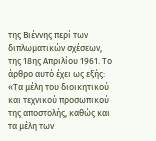της Βιέννης περί των διπλωματικών σχέσεων, της 18ης Απριλίου 1961. Το άρθρο αυτό έχει ως εξής:
«Τα μέλη του διοικητικού και τεχνικού προσωπικού της αποστολής, καθώς και τα μέλη των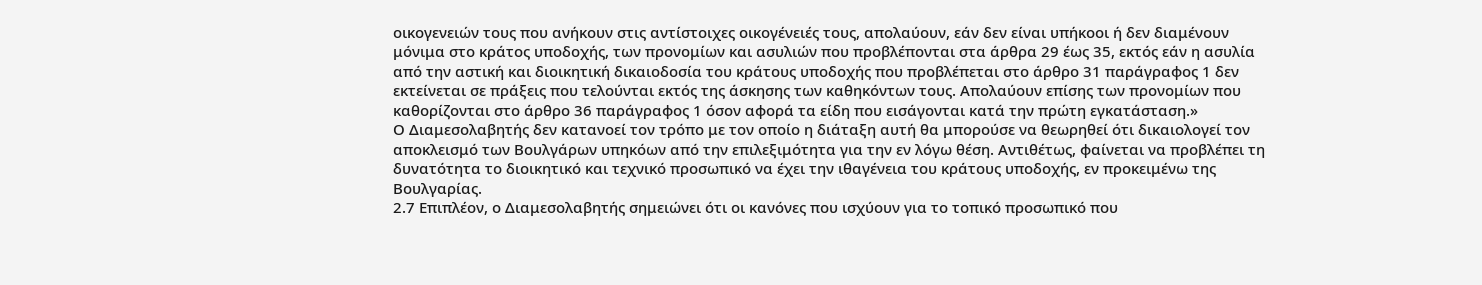οικογενειών τους που ανήκουν στις αντίστοιχες οικογένειές τους, απολαύουν, εάν δεν είναι υπήκοοι ή δεν διαμένουν μόνιμα στο κράτος υποδοχής, των προνομίων και ασυλιών που προβλέπονται στα άρθρα 29 έως 35, εκτός εάν η ασυλία από την αστική και διοικητική δικαιοδοσία του κράτους υποδοχής που προβλέπεται στο άρθρο 31 παράγραφος 1 δεν εκτείνεται σε πράξεις που τελούνται εκτός της άσκησης των καθηκόντων τους. Απολαύουν επίσης των προνομίων που καθορίζονται στο άρθρο 36 παράγραφος 1 όσον αφορά τα είδη που εισάγονται κατά την πρώτη εγκατάσταση.»
Ο Διαμεσολαβητής δεν κατανοεί τον τρόπο με τον οποίο η διάταξη αυτή θα μπορούσε να θεωρηθεί ότι δικαιολογεί τον αποκλεισμό των Βουλγάρων υπηκόων από την επιλεξιμότητα για την εν λόγω θέση. Αντιθέτως, φαίνεται να προβλέπει τη δυνατότητα το διοικητικό και τεχνικό προσωπικό να έχει την ιθαγένεια του κράτους υποδοχής, εν προκειμένω της Βουλγαρίας.
2.7 Επιπλέον, ο Διαμεσολαβητής σημειώνει ότι οι κανόνες που ισχύουν για το τοπικό προσωπικό που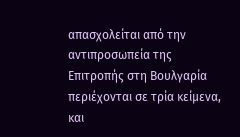απασχολείται από την αντιπροσωπεία της Επιτροπής στη Βουλγαρία περιέχονται σε τρία κείμενα, και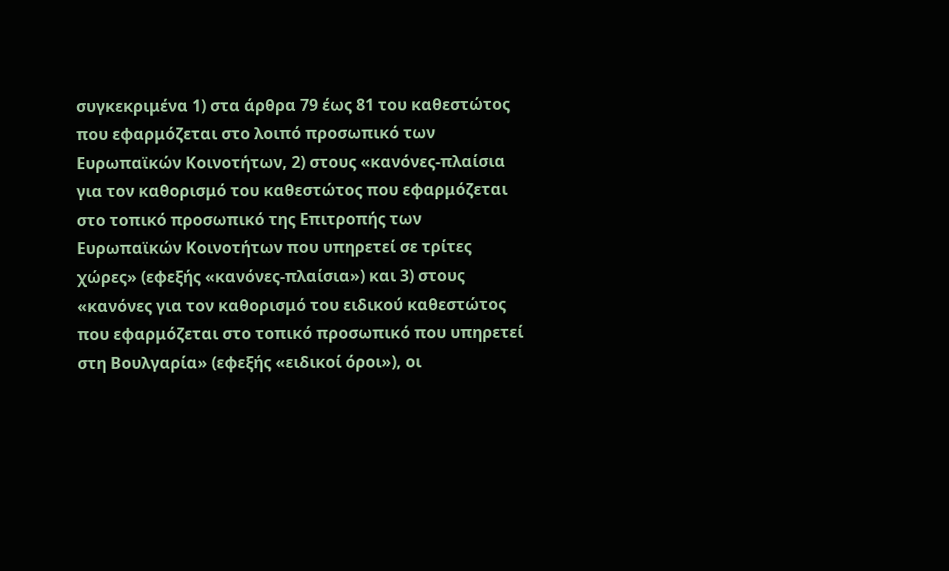συγκεκριμένα 1) στα άρθρα 79 έως 81 του καθεστώτος που εφαρμόζεται στο λοιπό προσωπικό των Ευρωπαϊκών Κοινοτήτων, 2) στους «κανόνες-πλαίσια για τον καθορισμό του καθεστώτος που εφαρμόζεται στο τοπικό προσωπικό της Επιτροπής των Ευρωπαϊκών Κοινοτήτων που υπηρετεί σε τρίτες χώρες» (εφεξής «κανόνες-πλαίσια») και 3) στους «κανόνες για τον καθορισμό του ειδικού καθεστώτος που εφαρμόζεται στο τοπικό προσωπικό που υπηρετεί στη Βουλγαρία» (εφεξής «ειδικοί όροι»), οι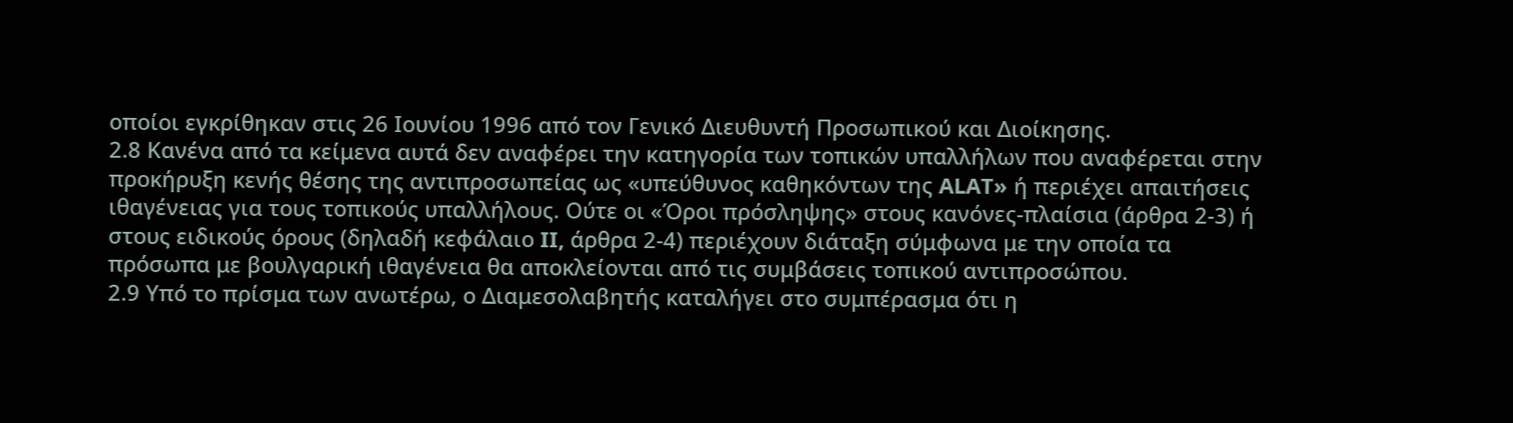οποίοι εγκρίθηκαν στις 26 Ιουνίου 1996 από τον Γενικό Διευθυντή Προσωπικού και Διοίκησης.
2.8 Κανένα από τα κείμενα αυτά δεν αναφέρει την κατηγορία των τοπικών υπαλλήλων που αναφέρεται στην προκήρυξη κενής θέσης της αντιπροσωπείας ως «υπεύθυνος καθηκόντων της ALAT» ή περιέχει απαιτήσεις ιθαγένειας για τους τοπικούς υπαλλήλους. Ούτε οι «Όροι πρόσληψης» στους κανόνες-πλαίσια (άρθρα 2-3) ή στους ειδικούς όρους (δηλαδή κεφάλαιο II, άρθρα 2-4) περιέχουν διάταξη σύμφωνα με την οποία τα πρόσωπα με βουλγαρική ιθαγένεια θα αποκλείονται από τις συμβάσεις τοπικού αντιπροσώπου.
2.9 Υπό το πρίσμα των ανωτέρω, ο Διαμεσολαβητής καταλήγει στο συμπέρασμα ότι η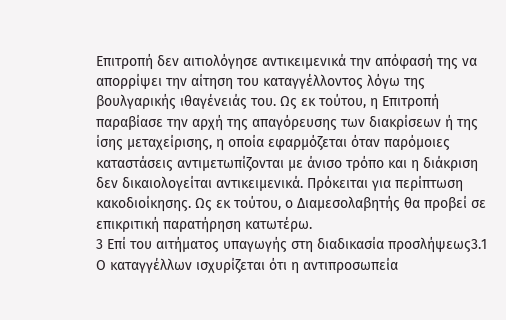Επιτροπή δεν αιτιολόγησε αντικειμενικά την απόφασή της να απορρίψει την αίτηση του καταγγέλλοντος λόγω της βουλγαρικής ιθαγένειάς του. Ως εκ τούτου, η Επιτροπή παραβίασε την αρχή της απαγόρευσης των διακρίσεων ή της ίσης μεταχείρισης, η οποία εφαρμόζεται όταν παρόμοιες καταστάσεις αντιμετωπίζονται με άνισο τρόπο και η διάκριση δεν δικαιολογείται αντικειμενικά. Πρόκειται για περίπτωση κακοδιοίκησης. Ως εκ τούτου, ο Διαμεσολαβητής θα προβεί σε επικριτική παρατήρηση κατωτέρω.
3 Επί του αιτήματος υπαγωγής στη διαδικασία προσλήψεως3.1 Ο καταγγέλλων ισχυρίζεται ότι η αντιπροσωπεία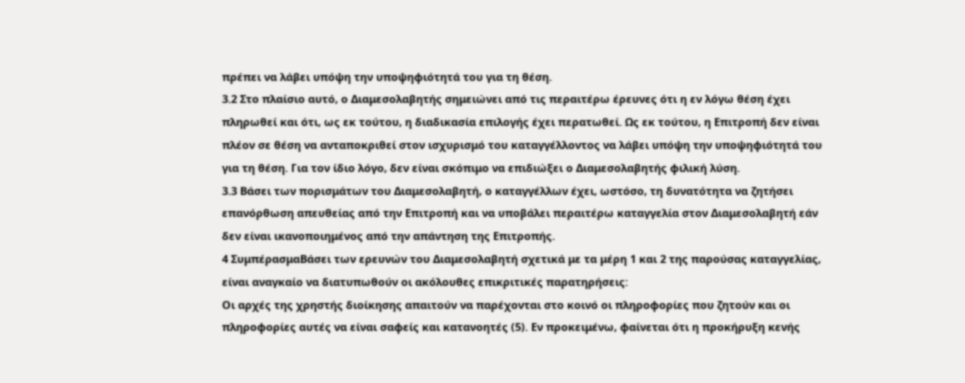πρέπει να λάβει υπόψη την υποψηφιότητά του για τη θέση.
3.2 Στο πλαίσιο αυτό, ο Διαμεσολαβητής σημειώνει από τις περαιτέρω έρευνες ότι η εν λόγω θέση έχει πληρωθεί και ότι, ως εκ τούτου, η διαδικασία επιλογής έχει περατωθεί. Ως εκ τούτου, η Επιτροπή δεν είναι πλέον σε θέση να ανταποκριθεί στον ισχυρισμό του καταγγέλλοντος να λάβει υπόψη την υποψηφιότητά του για τη θέση. Για τον ίδιο λόγο, δεν είναι σκόπιμο να επιδιώξει ο Διαμεσολαβητής φιλική λύση.
3.3 Βάσει των πορισμάτων του Διαμεσολαβητή, ο καταγγέλλων έχει, ωστόσο, τη δυνατότητα να ζητήσει επανόρθωση απευθείας από την Επιτροπή και να υποβάλει περαιτέρω καταγγελία στον Διαμεσολαβητή εάν δεν είναι ικανοποιημένος από την απάντηση της Επιτροπής.
4 ΣυμπέρασμαΒάσει των ερευνών του Διαμεσολαβητή σχετικά με τα μέρη 1 και 2 της παρούσας καταγγελίας, είναι αναγκαίο να διατυπωθούν οι ακόλουθες επικριτικές παρατηρήσεις:
Οι αρχές της χρηστής διοίκησης απαιτούν να παρέχονται στο κοινό οι πληροφορίες που ζητούν και οι πληροφορίες αυτές να είναι σαφείς και κατανοητές (5). Εν προκειμένω, φαίνεται ότι η προκήρυξη κενής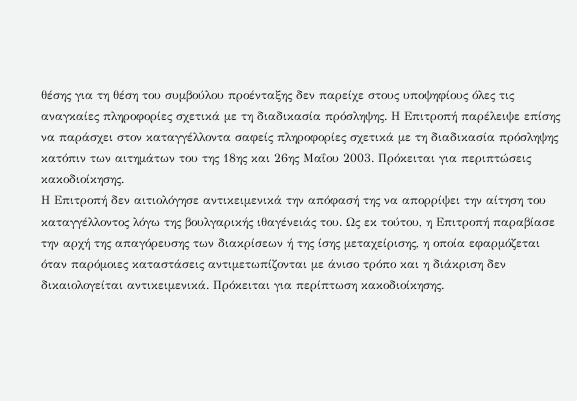θέσης για τη θέση του συμβούλου προένταξης δεν παρείχε στους υποψηφίους όλες τις αναγκαίες πληροφορίες σχετικά με τη διαδικασία πρόσληψης. Η Επιτροπή παρέλειψε επίσης να παράσχει στον καταγγέλλοντα σαφείς πληροφορίες σχετικά με τη διαδικασία πρόσληψης κατόπιν των αιτημάτων του της 18ης και 26ης Μαΐου 2003. Πρόκειται για περιπτώσεις κακοδιοίκησης.
Η Επιτροπή δεν αιτιολόγησε αντικειμενικά την απόφασή της να απορρίψει την αίτηση του καταγγέλλοντος λόγω της βουλγαρικής ιθαγένειάς του. Ως εκ τούτου, η Επιτροπή παραβίασε την αρχή της απαγόρευσης των διακρίσεων ή της ίσης μεταχείρισης, η οποία εφαρμόζεται όταν παρόμοιες καταστάσεις αντιμετωπίζονται με άνισο τρόπο και η διάκριση δεν δικαιολογείται αντικειμενικά. Πρόκειται για περίπτωση κακοδιοίκησης.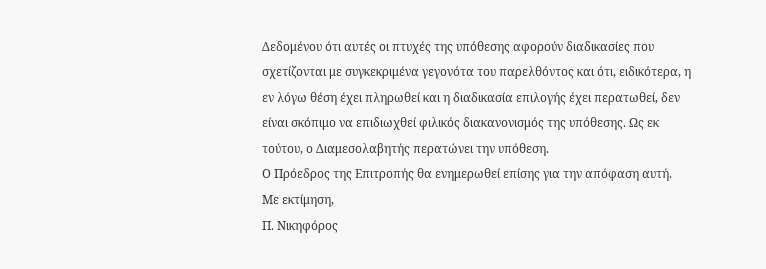Δεδομένου ότι αυτές οι πτυχές της υπόθεσης αφορούν διαδικασίες που σχετίζονται με συγκεκριμένα γεγονότα του παρελθόντος και ότι, ειδικότερα, η εν λόγω θέση έχει πληρωθεί και η διαδικασία επιλογής έχει περατωθεί, δεν είναι σκόπιμο να επιδιωχθεί φιλικός διακανονισμός της υπόθεσης. Ως εκ τούτου, ο Διαμεσολαβητής περατώνει την υπόθεση.
Ο Πρόεδρος της Επιτροπής θα ενημερωθεί επίσης για την απόφαση αυτή.
Με εκτίμηση,
Π. Νικηφόρος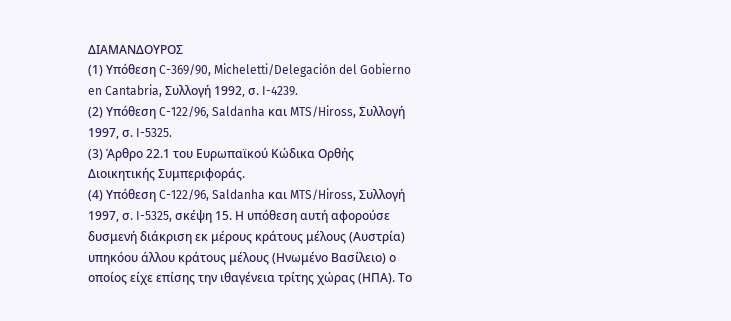ΔΙΑΜΑΝΔΟΥΡΟΣ
(1) Υπόθεση C-369/90, Micheletti/Delegación del Gobierno en Cantabria, Συλλογή 1992, σ. I-4239.
(2) Υπόθεση C-122/96, Saldanha και MTS/Hiross, Συλλογή 1997, σ. I-5325.
(3) Άρθρο 22.1 του Ευρωπαϊκού Κώδικα Ορθής Διοικητικής Συμπεριφοράς.
(4) Υπόθεση C-122/96, Saldanha και MTS/Hiross, Συλλογή 1997, σ. I-5325, σκέψη 15. Η υπόθεση αυτή αφορούσε δυσμενή διάκριση εκ μέρους κράτους μέλους (Αυστρία) υπηκόου άλλου κράτους μέλους (Ηνωμένο Βασίλειο) ο οποίος είχε επίσης την ιθαγένεια τρίτης χώρας (ΗΠΑ). Το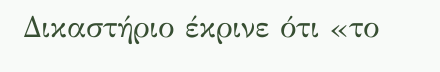Δικαστήριο έκρινε ότι «το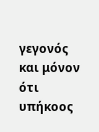γεγονός και μόνον ότι υπήκοος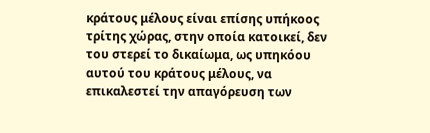κράτους μέλους είναι επίσης υπήκοος τρίτης χώρας, στην οποία κατοικεί, δεν του στερεί το δικαίωμα, ως υπηκόου αυτού του κράτους μέλους, να επικαλεστεί την απαγόρευση των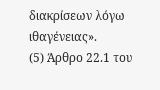διακρίσεων λόγω ιθαγένειας».
(5) Άρθρο 22.1 του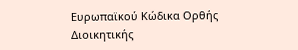Ευρωπαϊκού Κώδικα Ορθής Διοικητικής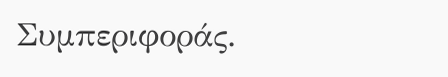Συμπεριφοράς.